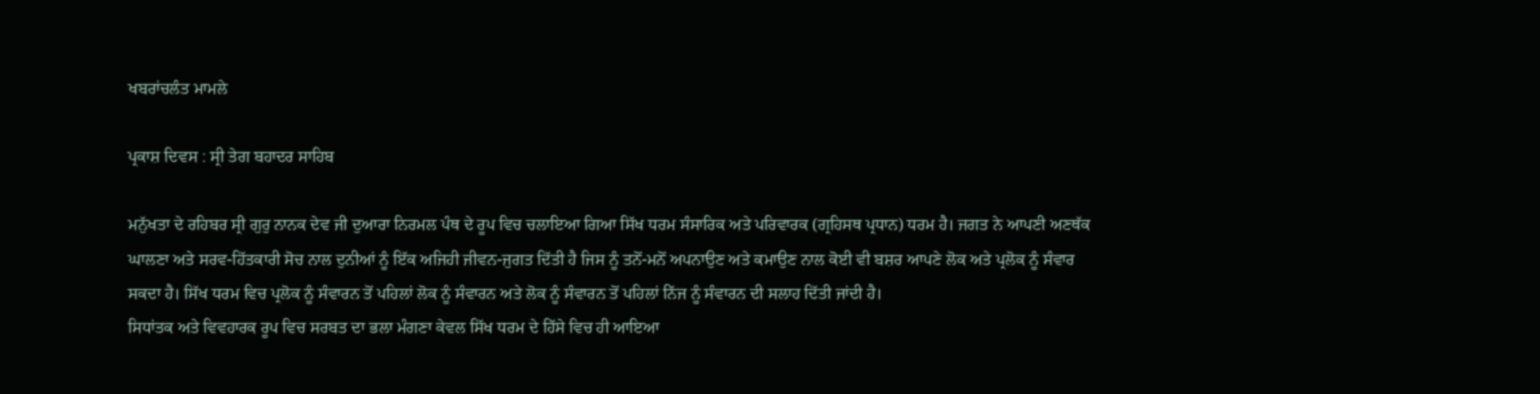ਖਬਰਾਂਚਲੰਤ ਮਾਮਲੇ

ਪ੍ਰਕਾਸ਼ ਦਿਵਸ : ਸ੍ਰੀ ਤੇਗ ਬਹਾਦਰ ਸਾਹਿਬ

ਮਨੁੱਖਤਾ ਦੇ ਰਹਿਬਰ ਸ੍ਰੀ ਗੁਰੁ ਨਾਨਕ ਦੇਵ ਜੀ ਦੁਆਰਾ ਨਿਰਮਲ ਪੰਥ ਦੇ ਰੂਪ ਵਿਚ ਚਲਾਇਆ ਗਿਆ ਸਿੱਖ ਧਰਮ ਸੰਸਾਰਿਕ ਅਤੇ ਪਰਿਵਾਰਕ (ਗ੍ਰਹਿਸਥ ਪ੍ਰਧਾਨ) ਧਰਮ ਹੈ। ਜਗਤ ਨੇ ਆਪਣੀ ਅਣਥੱਕ ਘਾਲਣਾ ਅਤੇ ਸਰਵ-ਹਿੱਤਕਾਰੀ ਸੋਚ ਨਾਲ ਦੁਨੀਆਂ ਨੂੰ ਇੱਕ ਅਜਿਹੀ ਜੀਵਨ-ਜੁਗਤ ਦਿੱਤੀ ਹੈ ਜਿਸ ਨੂੰ ਤਨੋਂ-ਮਨੋਂ ਅਪਨਾਉਣ ਅਤੇ ਕਮਾਉਣ ਨਾਲ ਕੋਈ ਵੀ ਬਸ਼ਰ ਆਪਣੇ ਲੋਕ ਅਤੇ ਪ੍ਰਲੋਕ ਨੂੰ ਸੰਵਾਰ ਸਕਦਾ ਹੈ। ਸਿੱਖ ਧਰਮ ਵਿਚ ਪ੍ਰਲੋਕ ਨੂੰ ਸੰਵਾਰਨ ਤੋਂ ਪਹਿਲਾਂ ਲੋਕ ਨੂੰ ਸੰਵਾਰਨ ਅਤੇ ਲੋਕ ਨੂੰ ਸੰਵਾਰਨ ਤੋਂ ਪਹਿਲਾਂ ਨਿੱਜ ਨੂੰ ਸੰਵਾਰਨ ਦੀ ਸਲਾਹ ਦਿੱਤੀ ਜਾਂਦੀ ਹੈ।
ਸਿਧਾਂਤਕ ਅਤੇ ਵਿਵਹਾਰਕ ਰੂਪ ਵਿਚ ਸਰਬਤ ਦਾ ਭਲਾ ਮੰਗਣਾ ਕੇਵਲ ਸਿੱਖ ਧਰਮ ਦੇ ਹਿੱਸੇ ਵਿਚ ਹੀ ਆਇਆ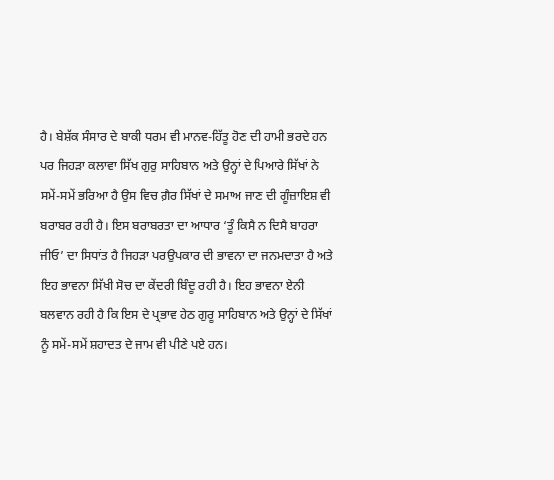ਹੈ। ਬੇਸ਼ੱਕ ਸੰਸਾਰ ਦੇ ਬਾਕੀ ਧਰਮ ਵੀ ਮਾਨਵ-ਹਿੱਤੂ ਹੋਣ ਦੀ ਹਾਮੀ ਭਰਦੇ ਹਨ ਪਰ ਜਿਹੜਾ ਕਲਾਵਾ ਸਿੱਖ ਗੁਰੁ ਸਾਹਿਬਾਨ ਅਤੇ ਉਨ੍ਹਾਂ ਦੇ ਪਿਆਰੇ ਸਿੱਖਾਂ ਨੇ ਸਮੇਂ-ਸਮੇਂ ਭਰਿਆ ਹੈ ਉਸ ਵਿਚ ਗ਼ੈਰ ਸਿੱਖਾਂ ਦੇ ਸਮਾਅ ਜਾਣ ਦੀ ਗੂੰਜ਼ਾਇਸ਼ ਵੀ ਬਰਾਬਰ ਰਹੀ ਹੈ। ਇਸ ਬਰਾਬਰਤਾ ਦਾ ਆਧਾਰ ‘ਤੂੰ ਕਿਸੈ ਨ ਦਿਸੈ ਬਾਹਰਾ ਜੀਓ’ ਦਾ ਸਿਧਾਂਤ ਹੈ ਜਿਹੜਾ ਪਰਉਪਕਾਰ ਦੀ ਭਾਵਨਾ ਦਾ ਜਨਮਦਾਤਾ ਹੈ ਅਤੇ ਇਹ ਭਾਵਨਾ ਸਿੱਖੀ ਸੋਚ ਦਾ ਕੇਂਦਰੀ ਬਿੰਦੂ ਰਹੀ ਹੈ। ਇਹ ਭਾਵਨਾ ਏਨੀ ਬਲਵਾਨ ਰਹੀ ਹੈ ਕਿ ਇਸ ਦੇ ਪ੍ਰਭਾਵ ਹੇਠ ਗੁਰੂ ਸਾਹਿਬਾਨ ਅਤੇ ਉਨ੍ਹਾਂ ਦੇ ਸਿੱਖਾਂ ਨੂੰ ਸਮੇਂ-ਸਮੇਂ ਸ਼ਹਾਦਤ ਦੇ ਜਾਮ ਵੀ ਪੀਣੇ ਪਏ ਹਨ।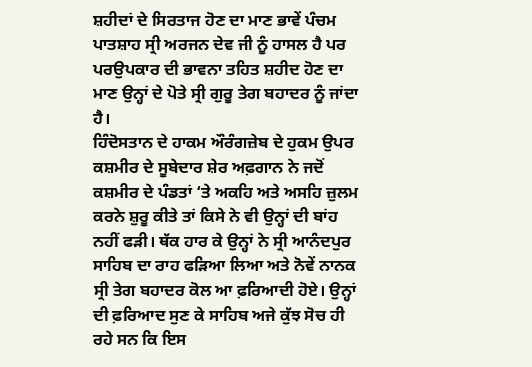ਸ਼ਹੀਦਾਂ ਦੇ ਸਿਰਤਾਜ ਹੋਣ ਦਾ ਮਾਣ ਭਾਵੇਂ ਪੰਚਮ ਪਾਤਸ਼ਾਹ ਸ੍ਰੀ ਅਰਜਨ ਦੇਵ ਜੀ ਨੂੰ ਹਾਸਲ ਹੈ ਪਰ ਪਰਉਪਕਾਰ ਦੀ ਭਾਵਨਾ ਤਹਿਤ ਸ਼ਹੀਦ ਹੋਣ ਦਾ ਮਾਣ ਉਨ੍ਹਾਂ ਦੇ ਪੋਤੇ ਸ੍ਰੀ ਗੁਰੂ ਤੇਗ ਬਹਾਦਰ ਨੂੰ ਜਾਂਦਾ ਹੈ।
ਹਿੰਦੋਸਤਾਨ ਦੇ ਹਾਕਮ ਔਰੰਗਜ਼ੇਬ ਦੇ ਹੁਕਮ ਉਪਰ ਕਸ਼ਮੀਰ ਦੇ ਸੂਬੇਦਾਰ ਸ਼ੇਰ ਅਫ਼ਗਾਨ ਨੇ ਜਦੋਂ ਕਸ਼ਮੀਰ ਦੇ ਪੰਡਤਾਂ ‘ਤੇ ਅਕਹਿ ਅਤੇ ਅਸਹਿ ਜ਼ੁਲਮ ਕਰਨੇ ਸ਼ੁਰੂ ਕੀਤੇ ਤਾਂ ਕਿਸੇ ਨੇ ਵੀ ਉਨ੍ਹਾਂ ਦੀ ਬਾਂਹ ਨਹੀਂ ਫੜੀ। ਥੱਕ ਹਾਰ ਕੇ ਉਨ੍ਹਾਂ ਨੇ ਸ੍ਰੀ ਆਨੰਦਪੁਰ ਸਾਹਿਬ ਦਾ ਰਾਹ ਫੜਿਆ ਲਿਆ ਅਤੇ ਨੋਵੇਂ ਨਾਨਕ ਸ੍ਰੀ ਤੇਗ ਬਹਾਦਰ ਕੋਲ ਆ ਫ਼ਰਿਆਦੀ ਹੋਏ। ਉਨ੍ਹਾਂ ਦੀ ਫ਼ਰਿਆਦ ਸੁਣ ਕੇ ਸਾਹਿਬ ਅਜੇ ਕੁੱਝ ਸੋਚ ਹੀ ਰਹੇ ਸਨ ਕਿ ਇਸ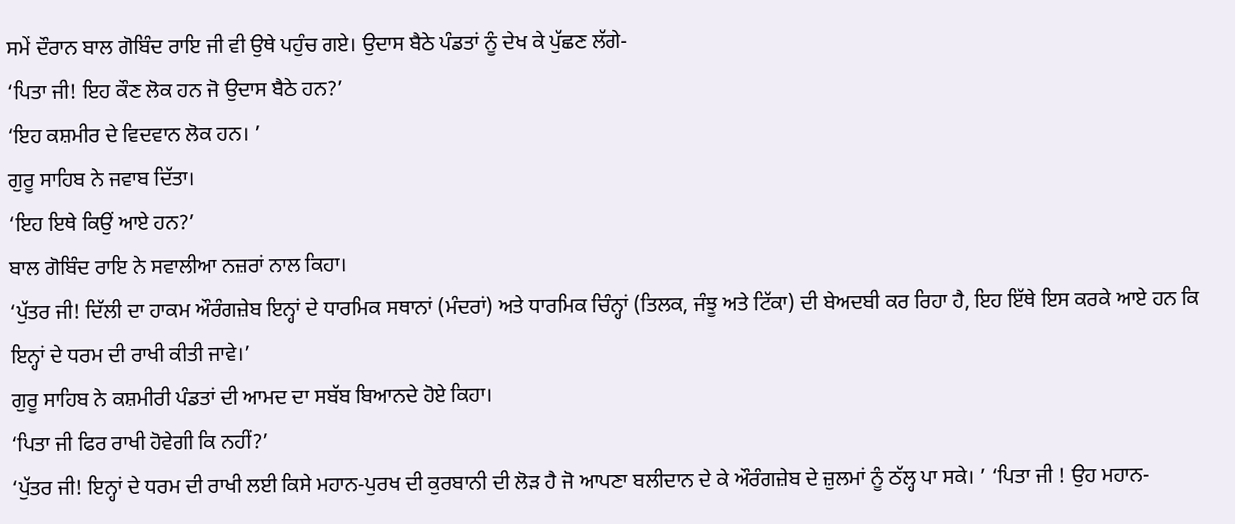ਸਮੇਂ ਦੌਰਾਨ ਬਾਲ ਗੋਬਿੰਦ ਰਾਇ ਜੀ ਵੀ ਉਥੇ ਪਹੁੰਚ ਗਏ। ਉਦਾਸ ਬੈਠੇ ਪੰਡਤਾਂ ਨੂੰ ਦੇਖ ਕੇ ਪੁੱਛਣ ਲੱਗੇ-
‘ਪਿਤਾ ਜੀ! ਇਹ ਕੌਣ ਲੋਕ ਹਨ ਜੋ ਉਦਾਸ ਬੈਠੇ ਹਨ?’
‘ਇਹ ਕਸ਼ਮੀਰ ਦੇ ਵਿਦਵਾਨ ਲੋਕ ਹਨ। ’
ਗੁਰੂ ਸਾਹਿਬ ਨੇ ਜਵਾਬ ਦਿੱਤਾ।
‘ਇਹ ਇਥੇ ਕਿਉਂ ਆਏ ਹਨ?’
ਬਾਲ ਗੋਬਿੰਦ ਰਾਇ ਨੇ ਸਵਾਲੀਆ ਨਜ਼ਰਾਂ ਨਾਲ ਕਿਹਾ।
‘ਪੁੱਤਰ ਜੀ! ਦਿੱਲੀ ਦਾ ਹਾਕਮ ਔਰੰਗਜ਼ੇਬ ਇਨ੍ਹਾਂ ਦੇ ਧਾਰਮਿਕ ਸਥਾਨਾਂ (ਮੰਦਰਾਂ) ਅਤੇ ਧਾਰਮਿਕ ਚਿੰਨ੍ਹਾਂ (ਤਿਲਕ, ਜੰਝੂ ਅਤੇ ਟਿੱਕਾ) ਦੀ ਬੇਅਦਬੀ ਕਰ ਰਿਹਾ ਹੈ, ਇਹ ਇੱਥੇ ਇਸ ਕਰਕੇ ਆਏ ਹਨ ਕਿ ਇਨ੍ਹਾਂ ਦੇ ਧਰਮ ਦੀ ਰਾਖੀ ਕੀਤੀ ਜਾਵੇ।’
ਗੁਰੂ ਸਾਹਿਬ ਨੇ ਕਸ਼ਮੀਰੀ ਪੰਡਤਾਂ ਦੀ ਆਮਦ ਦਾ ਸਬੱਬ ਬਿਆਨਦੇ ਹੋਏ ਕਿਹਾ।
‘ਪਿਤਾ ਜੀ ਫਿਰ ਰਾਖੀ ਹੋਵੇਗੀ ਕਿ ਨਹੀਂ?’
‘ਪੁੱਤਰ ਜੀ! ਇਨ੍ਹਾਂ ਦੇ ਧਰਮ ਦੀ ਰਾਖੀ ਲਈ ਕਿਸੇ ਮਹਾਨ-ਪੁਰਖ ਦੀ ਕੁਰਬਾਨੀ ਦੀ ਲੋੜ ਹੈ ਜੋ ਆਪਣਾ ਬਲੀਦਾਨ ਦੇ ਕੇ ਔਰੰਗਜ਼ੇਬ ਦੇ ਜ਼ੁਲਮਾਂ ਨੂੰ ਠੱਲ੍ਹ ਪਾ ਸਕੇ। ’ ‘ਪਿਤਾ ਜੀ ! ਉਹ ਮਹਾਨ-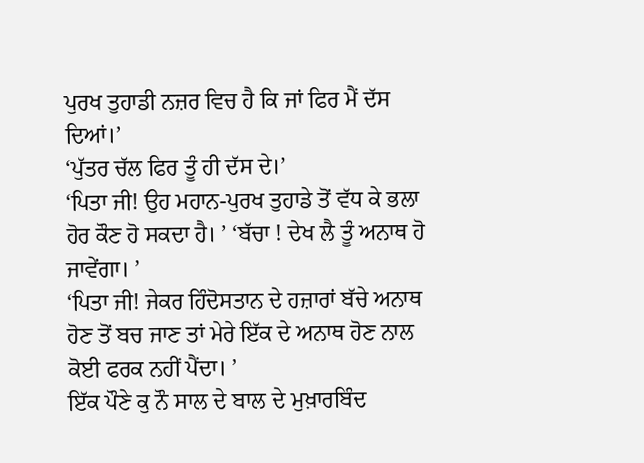ਪੁਰਖ ਤੁਹਾਡੀ ਨਜ਼ਰ ਵਿਚ ਹੈ ਕਿ ਜਾਂ ਫਿਰ ਮੈਂ ਦੱਸ ਦਿਆਂ।’
‘ਪੁੱਤਰ ਚੱਲ ਫਿਰ ਤੂੰ ਹੀ ਦੱਸ ਦੇ।’
‘ਪਿਤਾ ਜੀ! ਉਹ ਮਹਾਨ-ਪੁਰਖ ਤੁਹਾਡੇ ਤੋਂ ਵੱਧ ਕੇ ਭਲਾ ਹੋਰ ਕੌਣ ਹੋ ਸਕਦਾ ਹੈ। ’ ‘ਬੱਚਾ ! ਦੇਖ ਲੈ ਤੂੰ ਅਨਾਥ ਹੋ ਜਾਵੇਂਗਾ। ’
‘ਪਿਤਾ ਜੀ! ਜੇਕਰ ਹਿੰਦੋਸਤਾਨ ਦੇ ਹਜ਼ਾਰਾਂ ਬੱਚੇ ਅਨਾਥ ਹੋਣ ਤੋਂ ਬਚ ਜਾਣ ਤਾਂ ਮੇਰੇ ਇੱਕ ਦੇ ਅਨਾਥ ਹੋਣ ਨਾਲ ਕੋਈ ਫਰਕ ਨਹੀਂ ਪੈਂਦਾ। ’
ਇੱਕ ਪੌਣੇ ਕੁ ਨੌ ਸਾਲ ਦੇ ਬਾਲ ਦੇ ਮੁਖ਼ਾਰਬਿੰਦ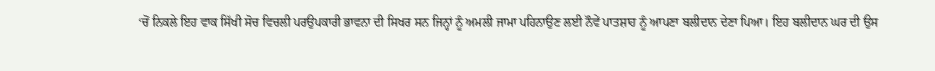‘ਚੋਂ ਨਿਕਲੇ ਇਹ ਵਾਕ ਸਿੱਖੀ ਸੋਚ ਵਿਚਲੀ ਪਰਉਪਕਾਰੀ ਭਾਵਨਾ ਦੀ ਸਿਖਰ ਸਨ ਜਿਨ੍ਹਾਂ ਨੂੰ ਅਮਲੀ ਜਾਮਾ ਪਹਿਨਾਉਣ ਲਈ ਨੌਵੇਂ ਪਾਤਸ਼ਾਹ ਨੂੰ ਆਪਣਾ ਬਲੀਦਾਨ ਦੇਣਾ ਪਿਆ। ਇਹ ਬਲੀਦਾਨ ਘਰ ਦੀ ਉਸ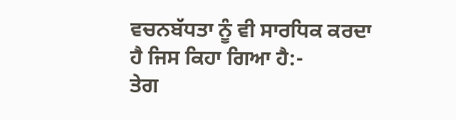ਵਚਨਬੱਧਤਾ ਨੂੰ ਵੀ ਸਾਰਧਿਕ ਕਰਦਾ ਹੈ ਜਿਸ ਕਿਹਾ ਗਿਆ ਹੈ:-
ਤੇਗ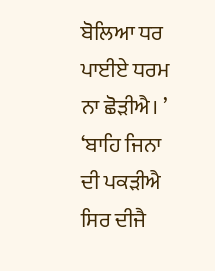ਬੋਲਿਆ ਧਰ ਪਾਈਏ ਧਰਮ ਨਾ ਛੋੜੀਐ। ’
‘ਬਾਹਿ ਜਿਨਾ ਦੀ ਪਕੜੀਐ ਸਿਰ ਦੀਜੈ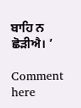ਬਾਹਿ ਨ ਛੋੜੀਐ। ’

Comment here